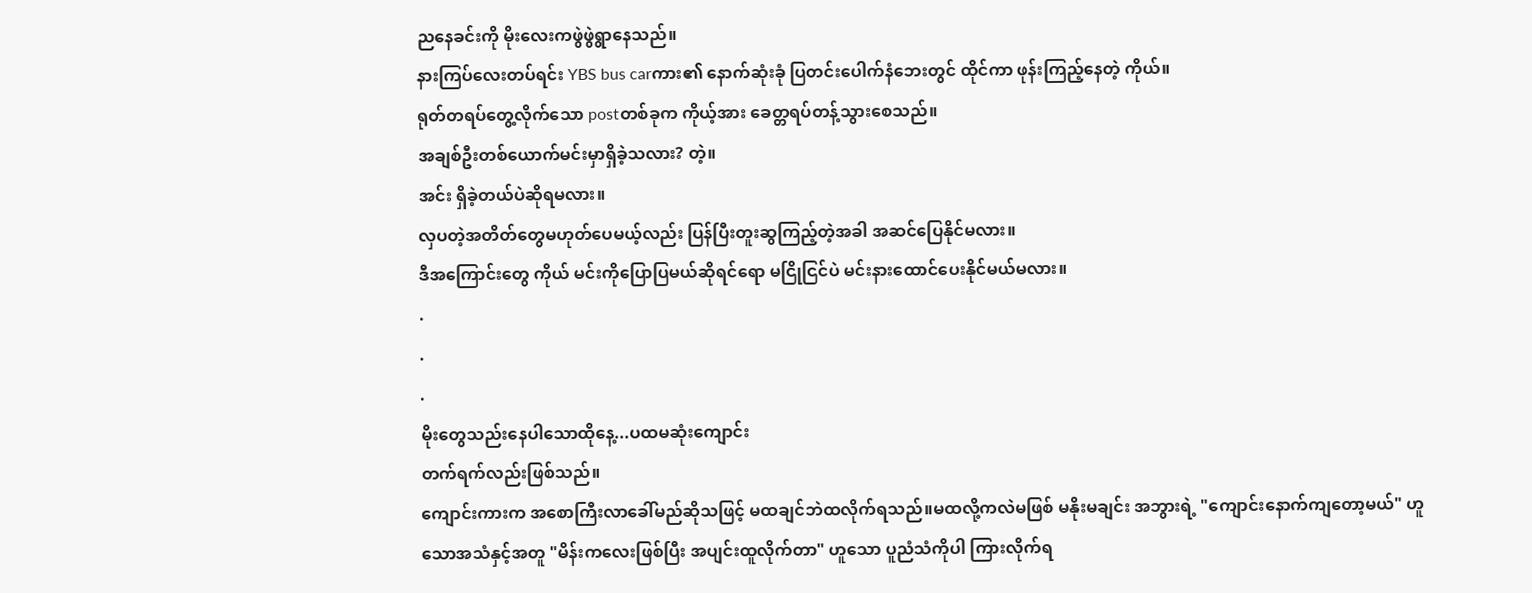ညနေခင်းကို မိုးလေးကဖွဲဖွဲရွာနေသည်။
နားကြပ်လေးတပ်ရင်း YBS bus carကား၏ နောက်ဆုံးခုံ ပြတင်းပေါက်နံဘေးတွင် ထိုင်ကာ ဖုန်းကြည့်နေတဲ့ ကိုယ်။
ရုတ်တရပ်တွေ့လိုက်သော postတစ်ခုက ကိုယ့်အား ခေတ္တရပ်တန့်သွားစေသည်။
အချစ်ဦးတစ်ယောက်မင်းမှာရှိခဲ့သလား? တဲ့။
အင်း ရှိခဲ့တယ်ပဲဆိုရမလား။
လှပတဲ့အတိတ်တွေမဟုတ်ပေမယ့်လည်း ပြန်ပြီးတူးဆွကြည့်တဲ့အခါ အဆင်ပြေနိုင်မလား။
ဒီအကြောင်းတွေ ကိုယ် မင်းကိုပြောပြမယ်ဆိုရင်ရော မငြိုငြင်ပဲ မင်းနားထောင်ပေးနိုင်မယ်မလား။
.
.
.
မိုးတွေသည်းနေပါသောထိုနေ့...ပထမဆုံးကျောင်း
တက်ရက်လည်းဖြစ်သည်။
ကျောင်းကားက အစောကြီးလာခေါ်မည်ဆိုသဖြင့် မထချင်ဘဲထလိုက်ရသည်။မထလို့ကလဲမဖြစ် မနိုးမချင်း အဘွားရဲ့ "ကျောင်းနောက်ကျတော့မယ်" ဟူသောအသံနှင့်အတူ "မိန်းကလေးဖြစ်ပြီး အပျင်းထူလိုက်တာ" ဟူသော ပူညံသံကိုပါ ကြားလိုက်ရ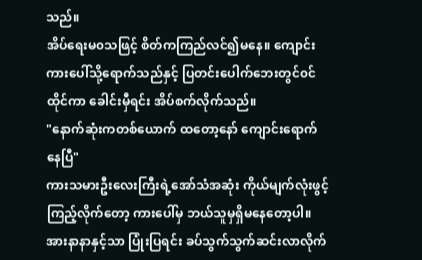သည်။
အိပ်ရေးမ၀သဖြင့် စိတ်ကကြည်လင်၍မနေ။ ကျောင်းကားပေါ်သို့ရောက်သည်နှင့် ပြတင်းပေါက်ဘေးတွင်၀င်ထိုင်ကာ ခေါင်းမှီရင်း အိပ်စက်လိုက်သည်။
"နောက်ဆုံးကတစ်ယောက် ထတော့နော် ကျောင်းရောက်နေပြီ"
ကားသမားဦးလေးကြီးရဲ့အော်သံအဆုံး ကိုယ်မျက်လုံးဖွင့်ကြည့်လိုက်တော့ ကားပေါ်မှ ဘယ်သူမှရှိမနေတော့ပါ။ အားနာနာနှင့်သာ ပြုံးပြရင်း ခပ်သွက်သွက်ဆင်းလာလိုက်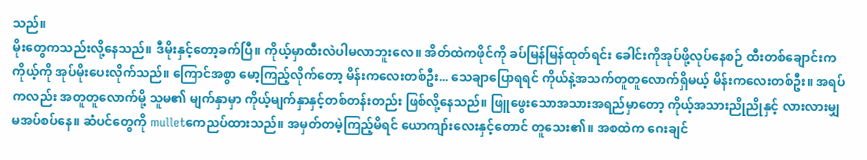သည်။
မိုးတွေကသည်းလို့နေသည်။ ဒီမိုးနှင့်တော့ခက်ပြီ။ ကိုယ့်မှာထီးလဲပါမလာဘူးလေ။ အိတ်ထဲကဖိုင်ကို ခပ်မြန်မြန်ထုတ်ရင်း ခေါင်းကိုအုပ်ဖို့လုပ်နေစဉ် ထီးတစ်ချောင်းက ကိုယ့်ကို အုပ်မိုးပေးလိုက်သည်။ ကြောင်အစွာ မော့ကြည့်လိုက်တော့ မိန်းကလေးတစ်ဦး... သေချာပြောရရင် ကိုယ်နဲ့အသက်တူတူလောက်ရှိမယ့် မိန်းကလေးတစ်ဦး။ အရပ်ကလည်း အတူတူလောက်မို့ သူမ၏ မျက်နှာမှာ ကိုယ့်မျက်နှာနှင့်တစ်တန်းတည်း ဖြစ်လို့နေသည်။ ဖြူဖွေးသောအသားအရည်မှာတော့ ကိုယ့်အသားညိုညိုနှင့် လားလားမျှမအပ်စပ်နေ။ ဆံပင်တွေကို mulletကေညပ်ထားသည်။ အမှတ်တမဲ့ကြည့်မိရင် ယောကျာ်းလေးနှင့်တောင် တူသေး၏။ အစထဲက ဂေးချင်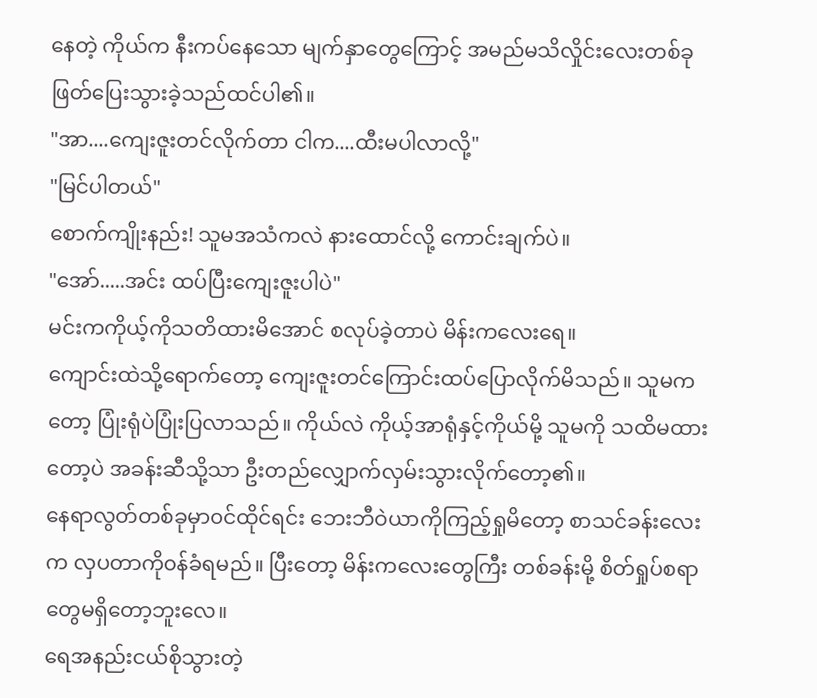နေတဲ့ ကိုယ်က နီးကပ်နေသော မျက်နှာတွေကြောင့် အမည်မသိလှိုင်းလေးတစ်ခုဖြတ်ပြေးသွားခဲ့သည်ထင်ပါ၏။
"အာ....ကျေးဇူးတင်လိုက်တာ ငါက....ထီးမပါလာလို့"
"မြင်ပါတယ်"
စောက်ကျိုးနည်း! သူမအသံကလဲ နားထောင်လို့ ကောင်းချက်ပဲ။
"အော်.....အင်း ထပ်ပြီးကျေးဇူးပါပဲ"
မင်းကကိုယ့်ကိုသတိထားမိအောင် စလုပ်ခဲ့တာပဲ မိန်းကလေးရေ။
ကျောင်းထဲသို့ရောက်တော့ ကျေးဇူးတင်ကြောင်းထပ်ပြောလိုက်မိသည်။ သူမကတော့ ပြုံးရုံပဲပြုံးပြလာသည်။ ကိုယ်လဲ ကိုယ့်အာရုံနှင့်ကိုယ်မို့ သူမကို သထိမထားတော့ပဲ အခန်းဆီသို့သာ ဦးတည်လျှောက်လှမ်းသွားလိုက်တော့၏။
နေရာလွတ်တစ်ခုမှာ၀င်ထိုင်ရင်း ဘေးဘီဝဲယာကိုကြည့်ရှုမိတော့ စာသင်ခန်းလေးက လှပတာကို၀န်ခံရမည်။ ပြီးတော့ မိန်းကလေးတွေကြီး တစ်ခန်းမို့ စိတ်ရှုပ်စရာတွေမရှိတော့ဘူးလေ။
ရေအနည်းငယ်စိုသွားတဲ့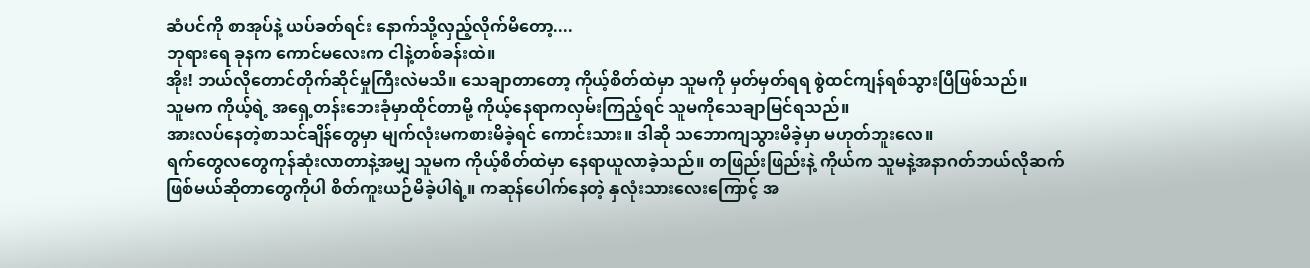ဆံပင်ကို စာအုပ်နဲ့ ယပ်ခတ်ရင်း နောက်သို့လှည့်လိုက်မိတော့....
ဘုရားရေ ခုနက ကောင်မလေးက ငါနဲ့တစ်ခန်းထဲ။
အိုး! ဘယ်လိုတောင်တိုက်ဆိုင်မှုကြီးလဲမသိ။ သေချာတာတော့ ကိုယ့်စိတ်ထဲမှာ သူမကို မှတ်မှတ်ရရ စွဲထင်ကျန်ရစ်သွားပြီဖြစ်သည်။
သူမက ကိုယ့်ရဲ့ အရှေ့တန်းဘေးခုံမှာထိုင်တာမို့ ကိုယ့်နေရာကလှမ်းကြည့်ရင် သူမကိုသေချာမြင်ရသည်။
အားလပ်နေတဲ့စာသင်ချိန်တွေမှာ မျက်လုံးမကစားမိခဲ့ရင် ကောင်းသား။ ဒါဆို သဘောကျသွားမိခဲ့မှာ မဟုတ်ဘူးလေ။
ရက်တွေလတွေကုန်ဆုံးလာတာနဲ့အမျှ သူမက ကိုယ့်စိတ်ထဲမှာ နေရာယူလာခဲ့သည်။ တဖြည်းဖြည်းနဲ့ ကိုယ်က သူမနဲ့အနာဂတ်ဘယ်လိုဆက်ဖြစ်မယ်ဆိုတာတွေကိုပါ စိတ်ကူးယဉ်မိခဲ့ပါရဲ့။ ကဆုန်ပေါက်နေတဲ့ နှလုံးသားလေးကြောင့် အ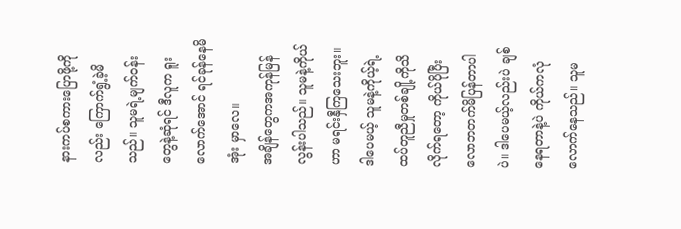နားကပ်စကားပြောဖို့ကိုလည်း ကြောက်ရွံ့ခဲ့မိသည်။ သူမရဲ့မျက်၀န်းတွေနဲ့ဆုံရင် ဒီလူက ရူးလောက်အောင် ရင်ခုန်နေမိအုံး မှာလေ။
အချိန်တွေကအကုန်မြန်လွန်းပါသည်။ သူမနဲ့ကိုယ်ဟာ မရင်းနှီကြသေးဘူး။ ဒါပေမယ့် သူမနဲ့ကိုယ့်ရဲ့ထပ်တူညီမှုတစ်ချို့ကိုသိလိုက်ရတော့ ကိုယ်ပိုပြီးလောဘတက်မိပြန်တာပါပဲ။ ဒါပေမယ့်လည်းပဲ ချစ်နေရတာနဲ့ပဲ ကိုယ်ကလုံလောက်နေသည်။ သူမ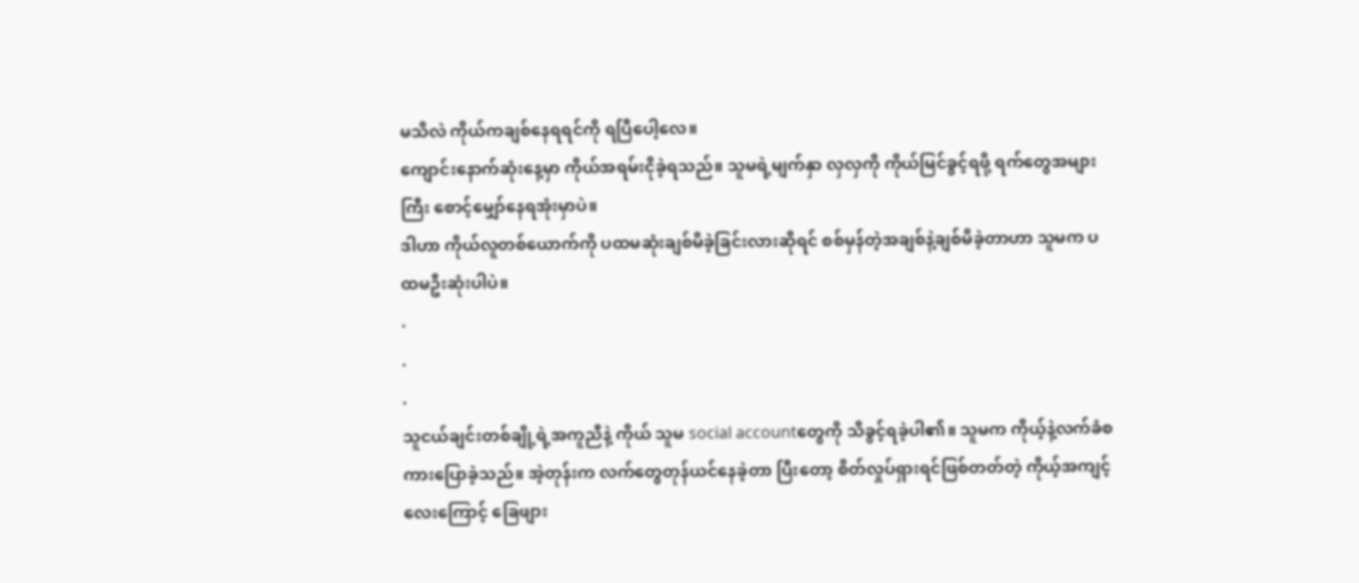မသိလဲ ကိုယ်ကချစ်နေရရင်ကို ရပြီပေါ့လေ။
ကျောင်းနောက်ဆုံးနေ့မှာ ကိုယ်အရမ်းငိုခဲ့ရသည်။ သူမရဲ့မျက်နှာ လှလှကို ကိုယ်မြင်ခွင့်ရဖို့ ရက်တွေအများကြီး စောင့်မျှော်နေရအုံးမှာပဲ။
ဒါဟာ ကိုယ်လူတစ်ယောက်ကို ပထမဆုံးချစ်မိခဲ့ခြင်းလားဆိုရင် စစ်မှန်တဲ့အချစ်နဲ့ချစ်မိခဲ့တာဟာ သူမက ပထမဦးဆုံးပါပဲ။
.
.
.
သူငယ်ချင်းတစ်ချို့ရဲ့အကူညီနဲ့ ကိုယ် သူမ social accountတွေကို သိခွင့်ရခဲ့ပါ၏။ သူမက ကိုယ့်နဲ့လက်ခံစကားပြောခဲ့သည်။ အဲ့တုန်းက လက်တွေတုန်ယင်နေခဲ့တာ ပြီးတော့ စိတ်လှုပ်ရှားရင်ဖြစ်တတ်တဲ့ ကိုယ့်အကျင့်လေးကြောင့် ခြေဖျား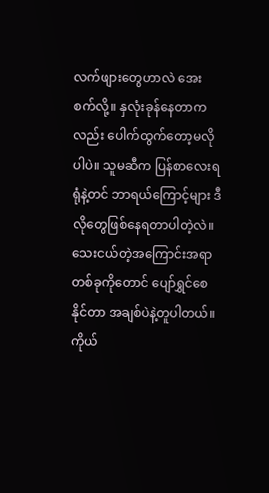လက်ဖျားတွေဟာလဲ အေးစက်လို့။ နှလုံးခုန်နေတာကလည်း ပေါက်ထွက်တော့မလိုပါပဲ။ သူမဆီက ပြန်စာလေးရရုံနဲ့တင် ဘာရယ်ကြောင့်များ ဒီလိုတွေဖြစ်နေရတာပါတဲ့လဲ။
သေးငယ်တဲ့အကြောင်းအရာတစ်ခုကိုတောင် ပျော်ရွှင်စေနိုင်တာ အချစ်ပဲနဲ့တူပါတယ်။
ကိုယ်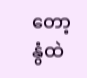တော့ နွံထဲ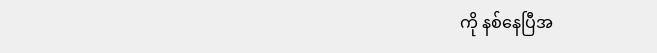ကို နစ်နေပြီအ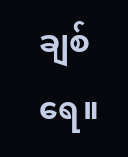ချစ်ရေ။